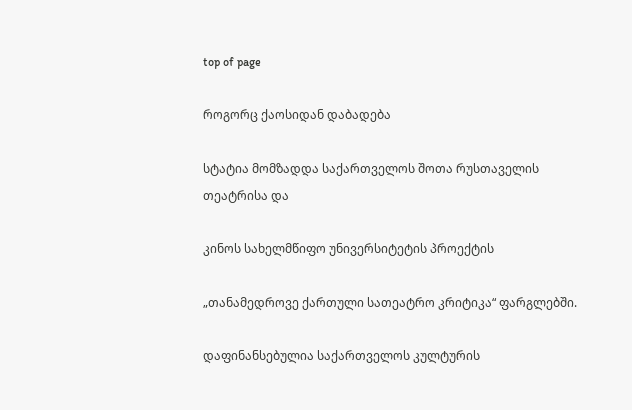top of page

როგორც ქაოსიდან დაბადება

სტატია მომზადდა საქართველოს შოთა რუსთაველის თეატრისა და

კინოს სახელმწიფო უნივერსიტეტის პროექტის

„თანამედროვე ქართული სათეატრო კრიტიკა“ ფარგლებში.

დაფინანსებულია საქართველოს კულტურის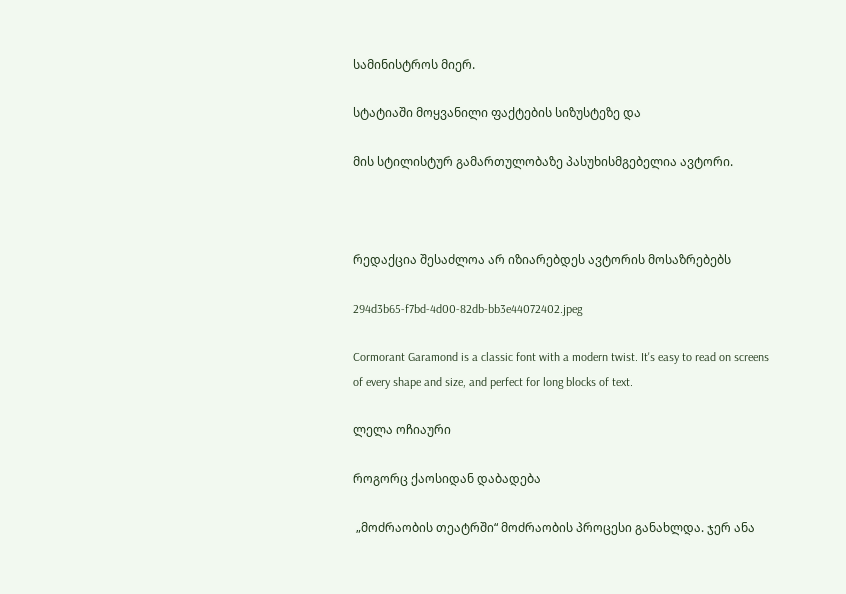სამინისტროს მიერ.

სტატიაში მოყვანილი ფაქტების სიზუსტეზე და

მის სტილისტურ გამართულობაზე პასუხისმგებელია ავტორი.



რედაქცია შესაძლოა არ იზიარებდეს ავტორის მოსაზრებებს

294d3b65-f7bd-4d00-82db-bb3e44072402.jpeg

Cormorant Garamond is a classic font with a modern twist. It's easy to read on screens of every shape and size, and perfect for long blocks of text.

ლელა ოჩიაური

როგორც ქაოსიდან დაბადება

 „მოძრაობის თეატრში“ მოძრაობის პროცესი განახლდა. ჯერ ანა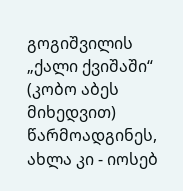გოგიშვილის „ქალი ქვიშაში“  (კობო აბეს მიხედვით) წარმოადგინეს, ახლა კი - იოსებ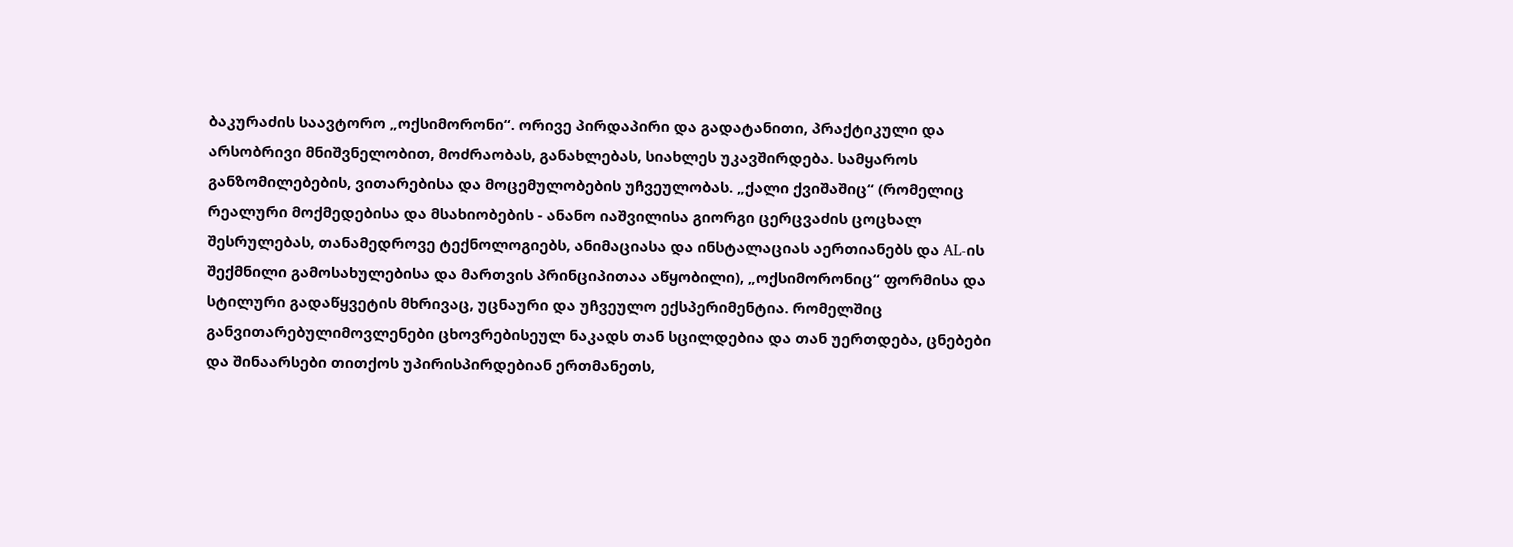ბაკურაძის საავტორო „ოქსიმორონი“. ორივე პირდაპირი და გადატანითი, პრაქტიკული და არსობრივი მნიშვნელობით, მოძრაობას, განახლებას, სიახლეს უკავშირდება. სამყაროს განზომილებების, ვითარებისა და მოცემულობების უჩვეულობას. „ქალი ქვიშაშიც“ (რომელიც რეალური მოქმედებისა და მსახიობების - ანანო იაშვილისა გიორგი ცერცვაძის ცოცხალ შესრულებას, თანამედროვე ტექნოლოგიებს, ანიმაციასა და ინსტალაციას აერთიანებს და AL-ის შექმნილი გამოსახულებისა და მართვის პრინციპითაა აწყობილი), „ოქსიმორონიც“ ფორმისა და სტილური გადაწყვეტის მხრივაც, უცნაური და უჩვეულო ექსპერიმენტია. რომელშიც განვითარებულიმოვლენები ცხოვრებისეულ ნაკადს თან სცილდებია და თან უერთდება, ცნებები და შინაარსები თითქოს უპირისპირდებიან ერთმანეთს,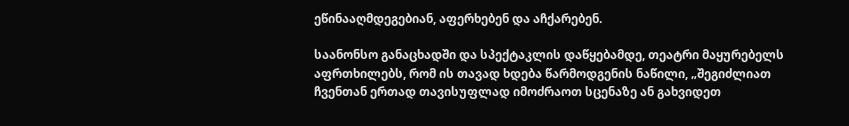ეწინააღმდეგებიან, აფერხებენ და აჩქარებენ.

საანონსო განაცხადში და სპექტაკლის დაწყებამდე, თეატრი მაყურებელს აფრთხილებს, რომ ის თავად ხდება წარმოდგენის ნაწილი, „შეგიძლიათ ჩვენთან ერთად თავისუფლად იმოძრაოთ სცენაზე ან გახვიდეთ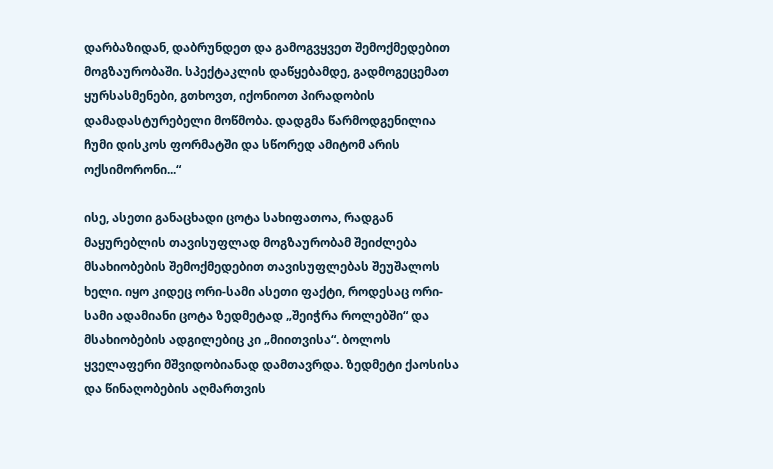დარბაზიდან, დაბრუნდეთ და გამოგვყვეთ შემოქმედებით მოგზაურობაში. სპექტაკლის დაწყებამდე, გადმოგეცემათ ყურსასმენები, გთხოვთ, იქონიოთ პირადობის დამადასტურებელი მოწმობა. დადგმა წარმოდგენილია ჩუმი დისკოს ფორმატში და სწორედ ამიტომ არის ოქსიმორონი...“

ისე, ასეთი განაცხადი ცოტა სახიფათოა, რადგან მაყურებლის თავისუფლად მოგზაურობამ შეიძლება მსახიობების შემოქმედებით თავისუფლებას შეუშალოს ხელი. იყო კიდეც ორი-სამი ასეთი ფაქტი, როდესაც ორი-სამი ადამიანი ცოტა ზედმეტად „შეიჭრა როლებში“ და მსახიობების ადგილებიც კი „მიითვისა“. ბოლოს ყველაფერი მშვიდობიანად დამთავრდა. ზედმეტი ქაოსისა და წინაღობების აღმართვის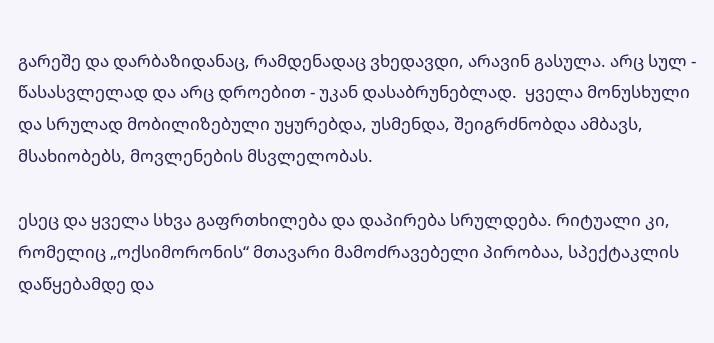გარეშე და დარბაზიდანაც, რამდენადაც ვხედავდი, არავინ გასულა. არც სულ - წასასვლელად და არც დროებით - უკან დასაბრუნებლად.  ყველა მონუსხული და სრულად მობილიზებული უყურებდა, უსმენდა, შეიგრძნობდა ამბავს, მსახიობებს, მოვლენების მსვლელობას.

ესეც და ყველა სხვა გაფრთხილება და დაპირება სრულდება. რიტუალი კი, რომელიც „ოქსიმორონის“ მთავარი მამოძრავებელი პირობაა, სპექტაკლის დაწყებამდე და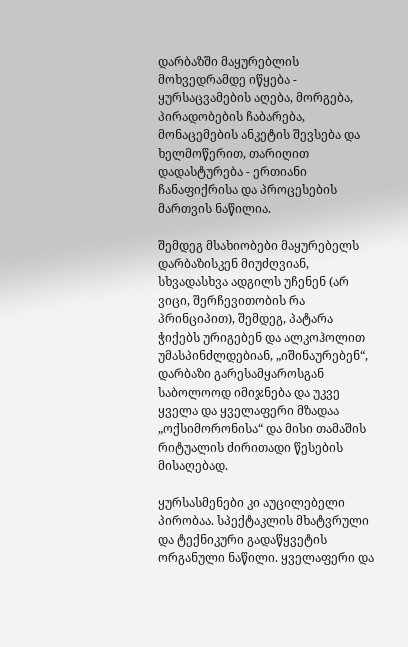დარბაზში მაყურებლის მოხვედრამდე იწყება - ყურსაცვამების აღება, მორგება, პირადობების ჩაბარება, მონაცემების ანკეტის შევსება და ხელმოწერით, თარიღით დადასტურება - ერთიანი ჩანაფიქრისა და პროცესების მართვის ნაწილია.

შემდეგ მსახიობები მაყურებელს დარბაზისკენ მიუძღვიან, სხვადასხვა ადგილს უჩენენ (არ ვიცი, შერჩევითობის რა პრინციპით), შემდეგ, პატარა ჭიქებს ურიგებენ და ალკოჰოლით უმასპინძლდებიან, „იშინაურებენ“, დარბაზი გარესამყაროსგან საბოლოოდ იმიჯნება და უკვე ყველა და ყველაფერი მზადაა „ოქსიმორონისა“ და მისი თამაშის რიტუალის ძირითადი წესების მისაღებად.

ყურსასმენები კი აუცილებელი პირობაა. სპექტაკლის მხატვრული და ტექნიკური გადაწყვეტის ორგანული ნაწილი. ყველაფერი და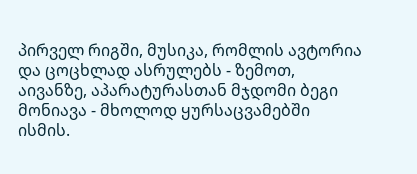პირველ რიგში, მუსიკა, რომლის ავტორია და ცოცხლად ასრულებს - ზემოთ, აივანზე, აპარატურასთან მჯდომი ბეგი მონიავა - მხოლოდ ყურსაცვამებში ისმის.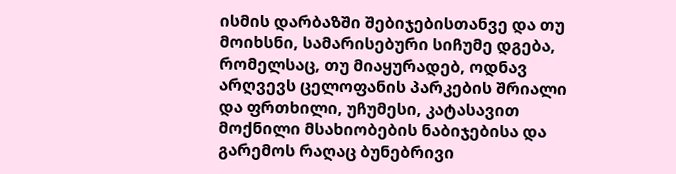ისმის დარბაზში შებიჯებისთანვე და თუ მოიხსნი, სამარისებური სიჩუმე დგება, რომელსაც, თუ მიაყურადებ, ოდნავ არღვევს ცელოფანის პარკების შრიალი და ფრთხილი, უჩუმესი, კატასავით მოქნილი მსახიობების ნაბიჯებისა და გარემოს რაღაც ბუნებრივი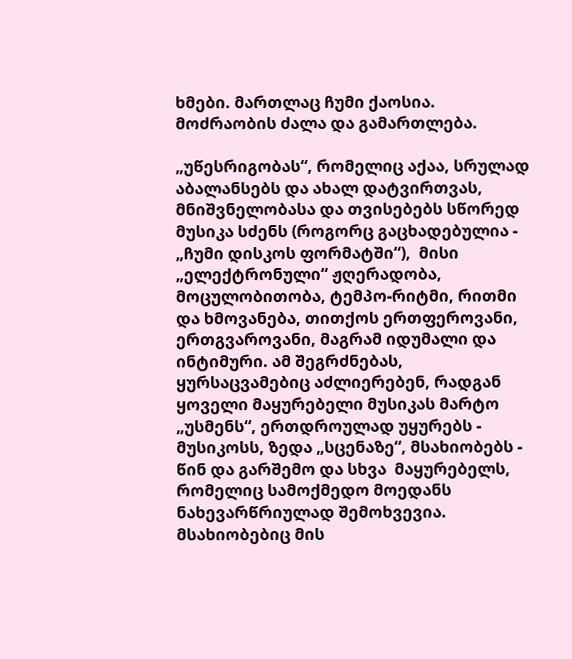ხმები. მართლაც ჩუმი ქაოსია. მოძრაობის ძალა და გამართლება.

„უწესრიგობას“, რომელიც აქაა, სრულად აბალანსებს და ახალ დატვირთვას, მნიშვნელობასა და თვისებებს სწორედ მუსიკა სძენს (როგორც გაცხადებულია - „ჩუმი დისკოს ფორმატში“),  მისი „ელექტრონული“ ჟღერადობა, მოცულობითობა, ტემპო-რიტმი, რითმი და ხმოვანება, თითქოს ერთფეროვანი, ერთგვაროვანი, მაგრამ იდუმალი და ინტიმური. ამ შეგრძნებას, ყურსაცვამებიც აძლიერებენ, რადგან ყოველი მაყურებელი მუსიკას მარტო „უსმენს“, ერთდროულად უყურებს - მუსიკოსს, ზედა „სცენაზე“, მსახიობებს - წინ და გარშემო და სხვა  მაყურებელს, რომელიც სამოქმედო მოედანს ნახევარწრიულად შემოხვევია. მსახიობებიც მის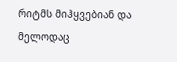რიტმს მიჰყვებიან და მელოდაც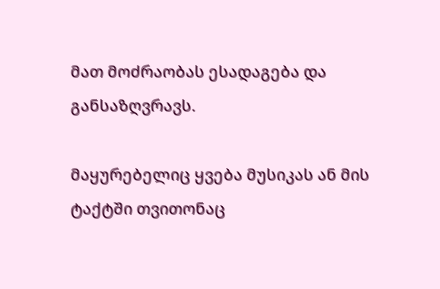მათ მოძრაობას ესადაგება და განსაზღვრავს.

მაყურებელიც ყვება მუსიკას ან მის ტაქტში თვითონაც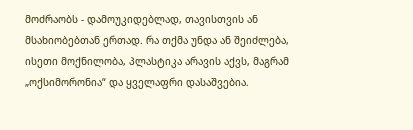მოძრაობს - დამოუკიდებლად, თავისთვის ან მსახიობებთან ერთად. რა თქმა უნდა ან შეიძლება, ისეთი მოქნილობა, პლასტიკა არავის აქვს, მაგრამ „ოქსიმორონია“ და ყველაფრი დასაშვებია.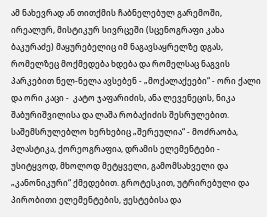ამ ნახევრად ან თითქმის ჩაბნელებულ გარემოში, ირეალურ, მისტიკურ სივრცეში (სცენოგრაფი კახა ბაკურაძე) მაყურებელიც იმ ნაგავსაყრელზე დგას, რომელზეც მოქმედება ხდება და რომელსაც ნაგვის პარკებით ნელ-ნელა ავსებენ - „მოქალაქეები“ - ორი ქალი და ორი კაცი -  კატო ჯაფარიძის, ანა ლევენეცის, ნიკა შაბურიშვილისა და ლაშა რობაქიძის შესრულებით. საშემსრულებლო ხერხებიც „შერეულია“ - მოძრაობა, პლასტიკა, ქორეოგრაფია, დრამის ელემენტები - უსიტყვოდ, მხოლოდ მეტყველი, გამომსახველი და „კანონიკური“ ქმედებით. გროტესკით, უტრირებული და პირობითი ელემენტების, ჟესტებისა და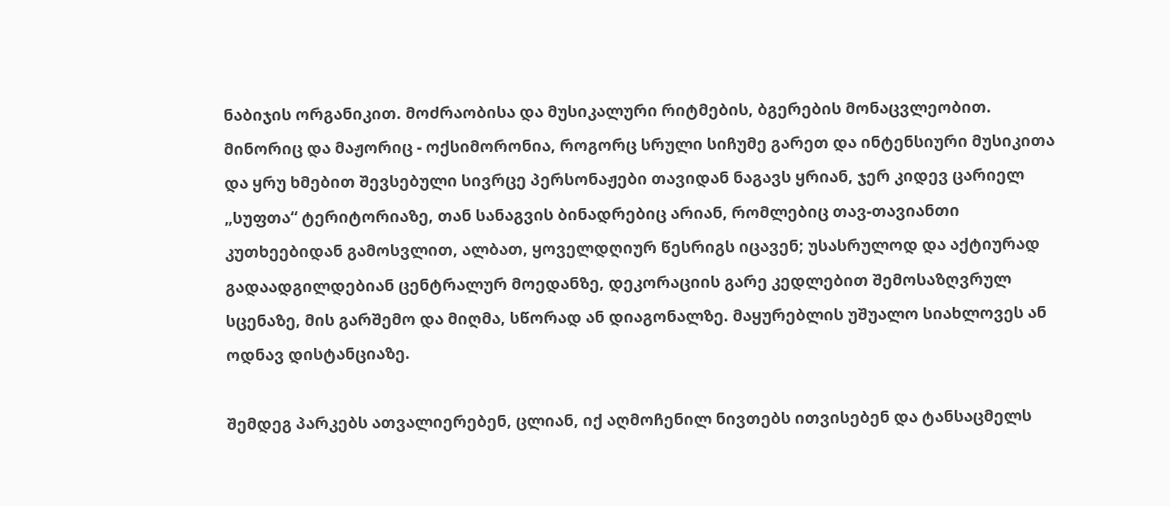ნაბიჯის ორგანიკით. მოძრაობისა და მუსიკალური რიტმების, ბგერების მონაცვლეობით. მინორიც და მაჟორიც - ოქსიმორონია, როგორც სრული სიჩუმე გარეთ და ინტენსიური მუსიკითა და ყრუ ხმებით შევსებული სივრცე პერსონაჟები თავიდან ნაგავს ყრიან, ჯერ კიდევ ცარიელ „სუფთა“ ტერიტორიაზე, თან სანაგვის ბინადრებიც არიან, რომლებიც თავ-თავიანთი კუთხეებიდან გამოსვლით, ალბათ, ყოველდღიურ წესრიგს იცავენ; უსასრულოდ და აქტიურად გადაადგილდებიან ცენტრალურ მოედანზე, დეკორაციის გარე კედლებით შემოსაზღვრულ სცენაზე, მის გარშემო და მიღმა, სწორად ან დიაგონალზე. მაყურებლის უშუალო სიახლოვეს ან ოდნავ დისტანციაზე.

შემდეგ პარკებს ათვალიერებენ, ცლიან, იქ აღმოჩენილ ნივთებს ითვისებენ და ტანსაცმელს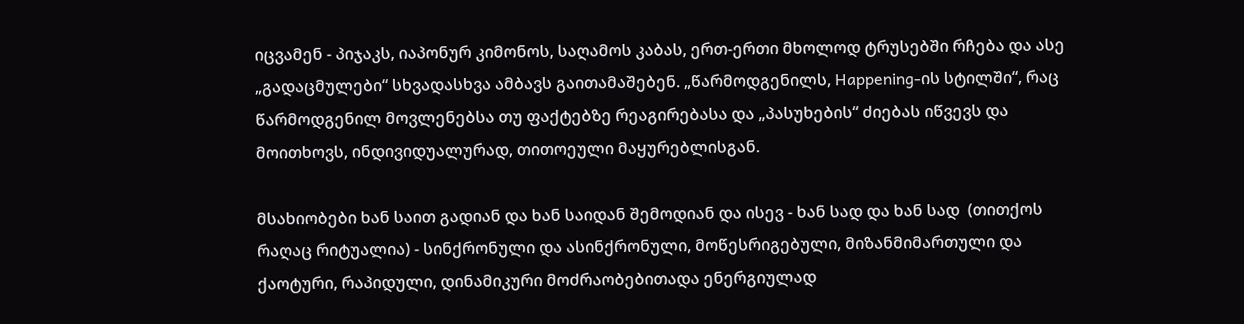იცვამენ - პიჯაკს, იაპონურ კიმონოს, საღამოს კაბას, ერთ-ერთი მხოლოდ ტრუსებში რჩება და ასე „გადაცმულები“ სხვადასხვა ამბავს გაითამაშებენ. „წარმოდგენილს, Happening-ის სტილში“, რაც წარმოდგენილ მოვლენებსა თუ ფაქტებზე რეაგირებასა და „პასუხების“ ძიებას იწვევს და მოითხოვს, ინდივიდუალურად, თითოეული მაყურებლისგან.

მსახიობები ხან საით გადიან და ხან საიდან შემოდიან და ისევ - ხან სად და ხან სად  (თითქოს რაღაც რიტუალია) - სინქრონული და ასინქრონული, მოწესრიგებული, მიზანმიმართული და ქაოტური, რაპიდული, დინამიკური მოძრაობებითადა ენერგიულად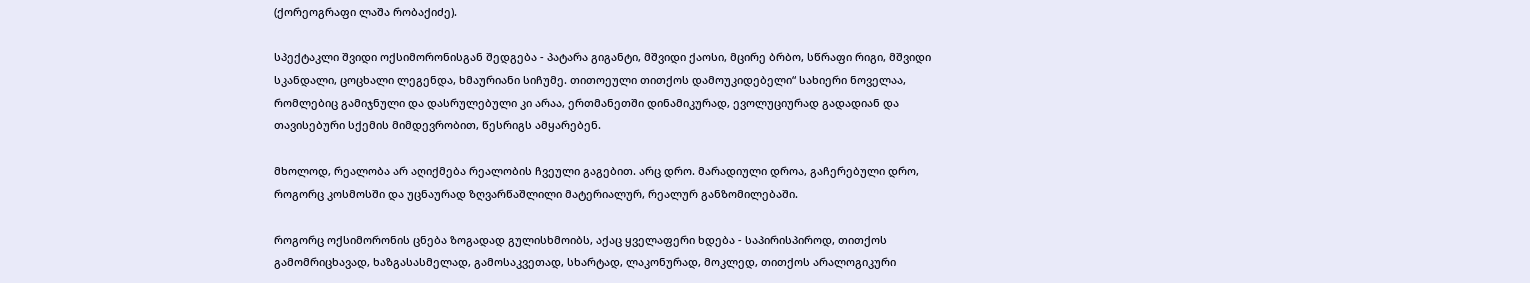(ქორეოგრაფი ლაშა რობაქიძე).

სპექტაკლი შვიდი ოქსიმორონისგან შედგება - პატარა გიგანტი, მშვიდი ქაოსი, მცირე ბრბო, სწრაფი რიგი, მშვიდი სკანდალი, ცოცხალი ლეგენდა, ხმაურიანი სიჩუმე. თითოეული თითქოს დამოუკიდებელი“ სახიერი ნოველაა, რომლებიც გამიჯნული და დასრულებული კი არაა, ერთმანეთში დინამიკურად, ევოლუციურად გადადიან და თავისებური სქემის მიმდევრობით, წესრიგს ამყარებენ.

მხოლოდ, რეალობა არ აღიქმება რეალობის ჩვეული გაგებით. არც დრო. მარადიული დროა, გაჩერებული დრო, როგორც კოსმოსში და უცნაურად ზღვარწაშლილი მატერიალურ, რეალურ განზომილებაში.

როგორც ოქსიმორონის ცნება ზოგადად გულისხმოიბს, აქაც ყველაფერი ხდება - საპირისპიროდ, თითქოს გამომრიცხავად, ხაზგასასმელად, გამოსაკვეთად, სხარტად, ლაკონურად, მოკლედ, თითქოს არალოგიკური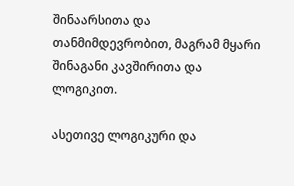შინაარსითა და თანმიმდევრობით, მაგრამ მყარი შინაგანი კავშირითა და ლოგიკით.

ასეთივე ლოგიკური და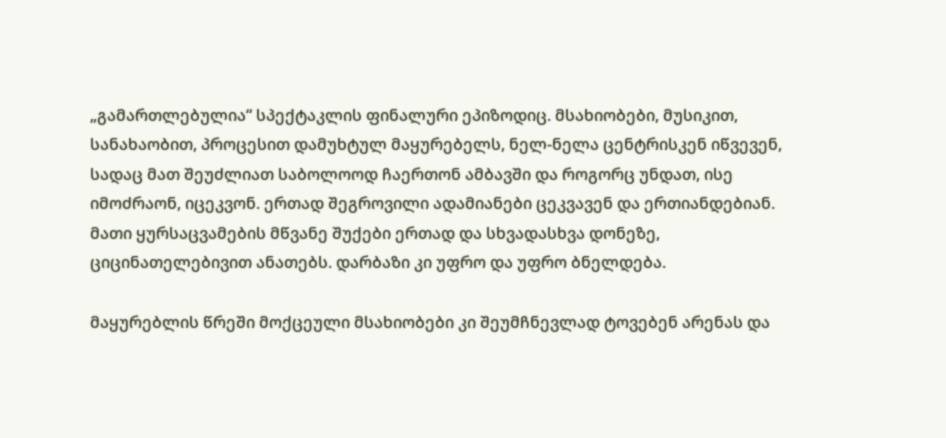„გამართლებულია“ სპექტაკლის ფინალური ეპიზოდიც. მსახიობები, მუსიკით, სანახაობით, პროცესით დამუხტულ მაყურებელს, ნელ-ნელა ცენტრისკენ იწვევენ, სადაც მათ შეუძლიათ საბოლოოდ ჩაერთონ ამბავში და როგორც უნდათ, ისე იმოძრაონ, იცეკვონ. ერთად შეგროვილი ადამიანები ცეკვავენ და ერთიანდებიან. მათი ყურსაცვამების მწვანე შუქები ერთად და სხვადასხვა დონეზე, ციცინათელებივით ანათებს. დარბაზი კი უფრო და უფრო ბნელდება.

მაყურებლის წრეში მოქცეული მსახიობები კი შეუმჩნევლად ტოვებენ არენას და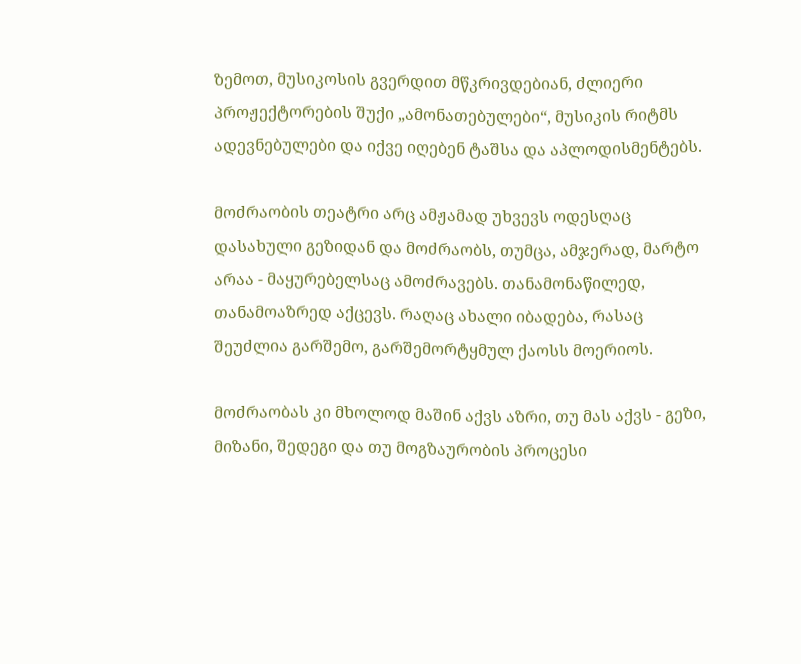ზემოთ, მუსიკოსის გვერდით მწკრივდებიან, ძლიერი პროჟექტორების შუქი „ამონათებულები“, მუსიკის რიტმს ადევნებულები და იქვე იღებენ ტაშსა და აპლოდისმენტებს.

მოძრაობის თეატრი არც ამჟამად უხვევს ოდესღაც დასახული გეზიდან და მოძრაობს, თუმცა, ამჯერად, მარტო არაა - მაყურებელსაც ამოძრავებს. თანამონაწილედ, თანამოაზრედ აქცევს. რაღაც ახალი იბადება, რასაც შეუძლია გარშემო, გარშემორტყმულ ქაოსს მოერიოს.

მოძრაობას კი მხოლოდ მაშინ აქვს აზრი, თუ მას აქვს - გეზი, მიზანი, შედეგი და თუ მოგზაურობის პროცესი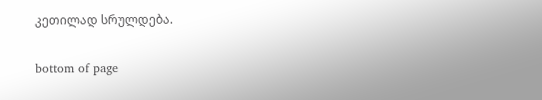კეთილად სრულდება.

bottom of page